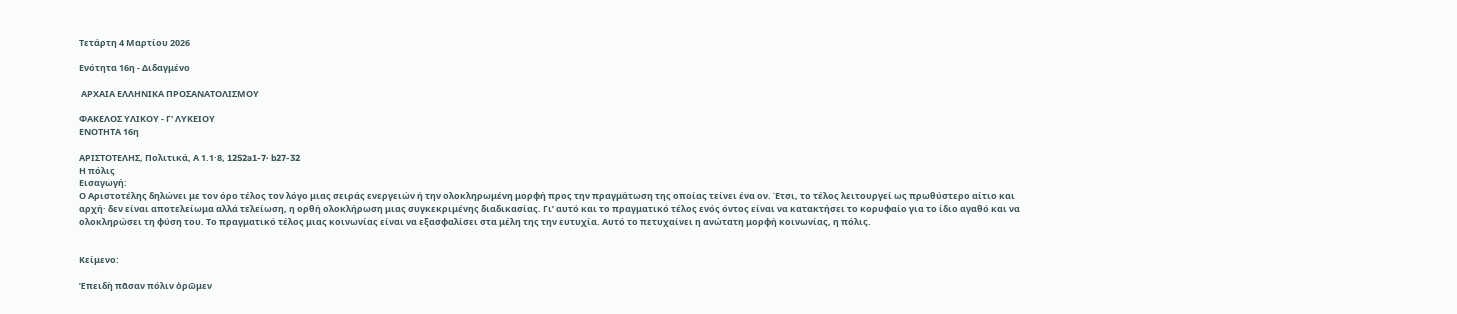Τετάρτη 4 Μαρτίου 2026

Ενότητα 16η - Διδαγμένο

 ΑΡΧΑΙΑ ΕΛΛΗΝΙΚΑ ΠΡΟΣΑΝΑΤΟΛΙΣΜΟΥ

ΦΑΚΕΛΟΣ ΥΛΙΚΟΥ - Γ' ΛΥΚΕΙΟΥ
ΕΝΟΤΗΤΑ 16η

ΑΡΙΣΤΟΤΕΛΗΣ, Πολιτικά, Α 1.1·8, 1252a1-7· b27-32
Η πόλις
Εισαγωγή:
Ο Αριστοτέλης δηλώνει με τον όρο τέλος τον λόγο μιας σειράς ενεργειών ή την ολοκληρωμένη μορφή προς την πραγμάτωση της οποίας τείνει ένα ον. Έτσι, το τέλος λειτουργεί ως πρωθύστερο αίτιο και αρχή· δεν είναι αποτελείωμα αλλά τελείωση, η ορθή ολοκλήρωση μιας συγκεκριμένης διαδικασίας. Γι’ αυτό και το πραγματικό τέλος ενός όντος είναι να κατακτήσει το κορυφαίο για το ίδιο αγαθό και να ολοκληρώσει τη φύση του. Το πραγματικό τέλος μιας κοινωνίας είναι να εξασφαλίσει στα μέλη της την ευτυχία. Αυτό το πετυχαίνει η ανώτατη μορφή κοινωνίας, η πόλις.


Κείμενο:

Ἐπειδὴ πᾶσαν πόλιν ὁρῶμεν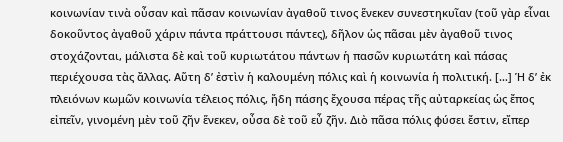κοινωνίαν τινὰ οὖσαν καὶ πᾶσαν κοινωνίαν ἀγαθοῦ τινος ἕνεκεν συνεστηκυῖαν (τοῦ γὰρ εἶναι δοκοῦντος ἀγαθοῦ χάριν πάντα πράττουσι πάντες), δῆλον ὡς πᾶσαι μὲν ἀγαθοῦ τινος στοχάζονται, μάλιστα δὲ καὶ τοῦ κυριωτάτου πάντων ἡ πασῶν κυριωτάτη καὶ πάσας περιέχουσα τὰς ἄλλας. Αὕτη δ’ ἐστὶν ἡ καλουμένη πόλις καὶ ἡ κοινωνία ἡ πολιτική. […] Ἡ δ’ ἐκ πλειόνων κωμῶν κοινωνία τέλειος πόλις, ἤδη πάσης ἔχουσα πέρας τῆς αὐταρκείας ὡς ἔπος εἰπεῖν, γινομένη μὲν τοῦ ζῆν ἕνεκεν, οὖσα δὲ τοῦ εὖ ζῆν. Διὸ πᾶσα πόλις φύσει ἔστιν, εἴπερ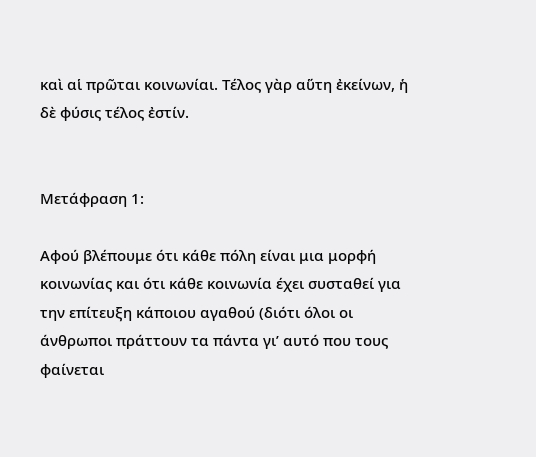καὶ αἱ πρῶται κοινωνίαι. Τέλος γὰρ αὕτη ἐκείνων, ἡ δὲ φύσις τέλος ἐστίν.


Μετάφραση 1:

Αφού βλέπουμε ότι κάθε πόλη είναι μια μορφή κοινωνίας και ότι κάθε κοινωνία έχει συσταθεί για την επίτευξη κάποιου αγαθού (διότι όλοι οι άνθρωποι πράττουν τα πάντα γι’ αυτό που τους φαίνεται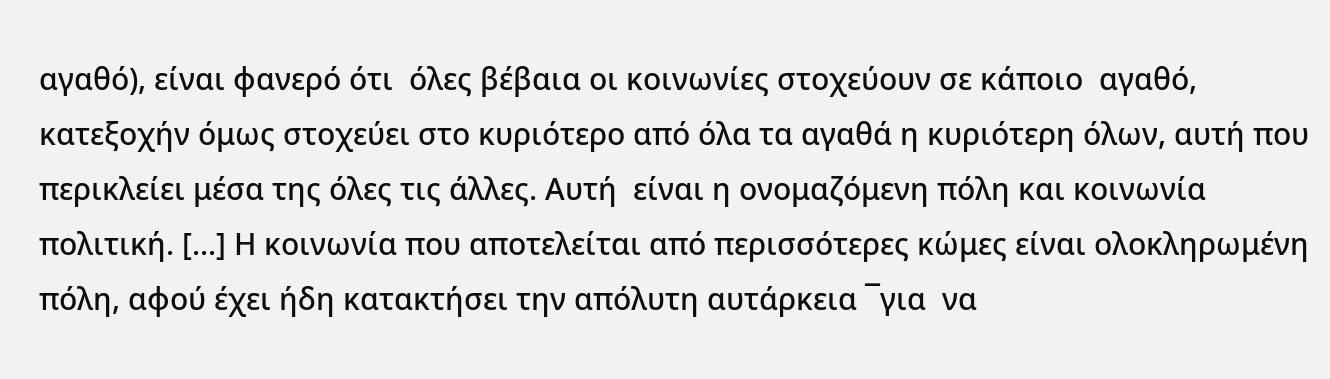αγαθό), είναι φανερό ότι  όλες βέβαια οι κοινωνίες στοχεύουν σε κάποιο  αγαθό, κατεξοχήν όμως στοχεύει στο κυριότερο από όλα τα αγαθά η κυριότερη όλων, αυτή που περικλείει μέσα της όλες τις άλλες. Αυτή  είναι η ονομαζόμενη πόλη και κοινωνία πολιτική. [...] Η κοινωνία που αποτελείται από περισσότερες κώμες είναι ολοκληρωμένη πόλη, αφού έχει ήδη κατακτήσει την απόλυτη αυτάρκεια ¯για  να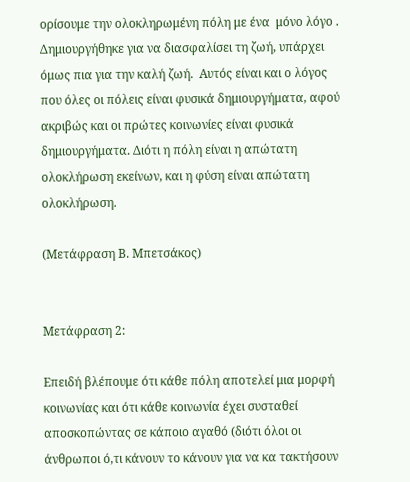ορίσουμε την ολοκληρωμένη πόλη με ένα  μόνο λόγο . Δημιουργήθηκε για να διασφαλίσει τη ζωή, υπάρχει όμως πια για την καλή ζωή.  Αυτός είναι και ο λόγος που όλες οι πόλεις είναι φυσικά δημιουργήματα, αφού ακριβώς και οι πρώτες κοινωνίες είναι φυσικά δημιουργήματα. Διότι η πόλη είναι η απώτατη ολοκλήρωση εκείνων, και η φύση είναι απώτατη ολοκλήρωση.

(Μετάφραση Β. Μπετσάκος)


Μετάφραση 2:

Επειδή βλέπουμε ότι κάθε πόλη αποτελεί μια μορφή κοινωνίας και ότι κάθε κοινωνία έχει συσταθεί αποσκοπώντας σε κάποιο αγαθό (διότι όλοι οι άνθρωποι ό,τι κάνουν το κάνουν για να κα τακτήσουν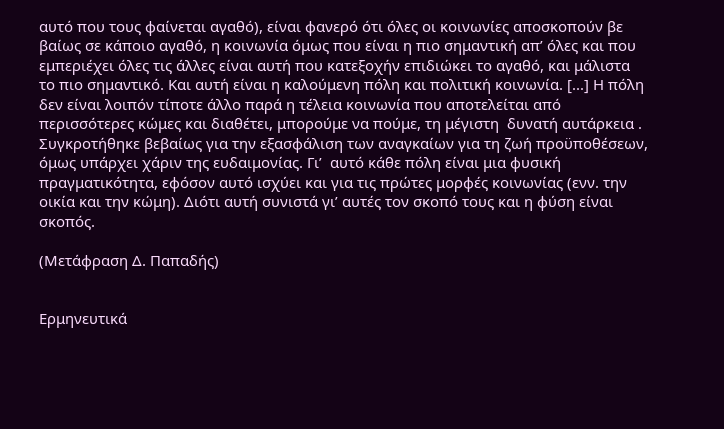αυτό που τους φαίνεται αγαθό), είναι φανερό ότι όλες οι κοινωνίες αποσκοπούν βε βαίως σε κάποιο αγαθό, η κοινωνία όμως που είναι η πιο σημαντική απ’ όλες και που εμπεριέχει όλες τις άλλες είναι αυτή που κατεξοχήν επιδιώκει το αγαθό, και μάλιστα το πιο σημαντικό. Και αυτή είναι η καλούμενη πόλη και πολιτική κοινωνία. [...] Η πόλη δεν είναι λοιπόν τίποτε άλλο παρά η τέλεια κοινωνία που αποτελείται από περισσότερες κώμες και διαθέτει, μπορούμε να πούμε, τη μέγιστη  δυνατή αυτάρκεια . Συγκροτήθηκε βεβαίως για την εξασφάλιση των αναγκαίων για τη ζωή προϋποθέσεων, όμως υπάρχει χάριν της ευδαιμονίας. Γι’  αυτό κάθε πόλη είναι μια φυσική πραγματικότητα, εφόσον αυτό ισχύει και για τις πρώτες μορφές κοινωνίας (ενν. την οικία και την κώμη). Διότι αυτή συνιστά γι’ αυτές τον σκοπό τους και η φύση είναι σκοπός.

(Μετάφραση Δ. Παπαδής)


Ερμηνευτικά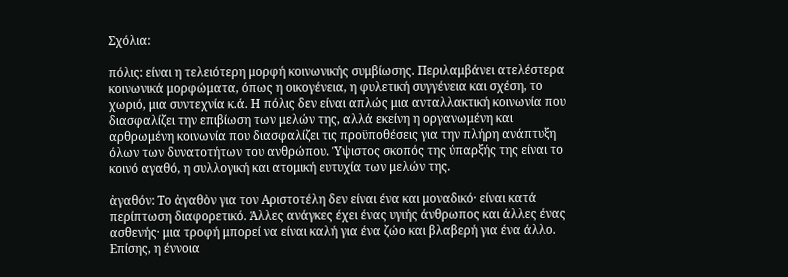Σχόλια:

πόλις: είναι η τελειότερη μορφή κοινωνικής συμβίωσης. Περιλαμβάνει ατελέστερα κοινωνικά μορφώματα, όπως η οικογένεια, η φυλετική συγγένεια και σχέση, το χωριό, μια συντεχνία κ.ά. Η πόλις δεν είναι απλώς μια ανταλλακτική κοινωνία που διασφαλίζει την επιβίωση των μελών της, αλλά εκείνη η οργανωμένη και αρθρωμένη κοινωνία που διασφαλίζει τις προϋποθέσεις για την πλήρη ανάπτυξη όλων των δυνατοτήτων του ανθρώπου. Ύψιστος σκοπός της ύπαρξής της είναι το κοινό αγαθό, η συλλογική και ατομική ευτυχία των μελών της.

ἀγαθόν: Το ἀγαθὸν για τον Αριστοτέλη δεν είναι ένα και μοναδικό· είναι κατά περίπτωση διαφορετικό. Άλλες ανάγκες έχει ένας υγιής άνθρωπος και άλλες ένας ασθενής· μια τροφή μπορεί να είναι καλή για ένα ζώο και βλαβερή για ένα άλλο. Επίσης, η έννοια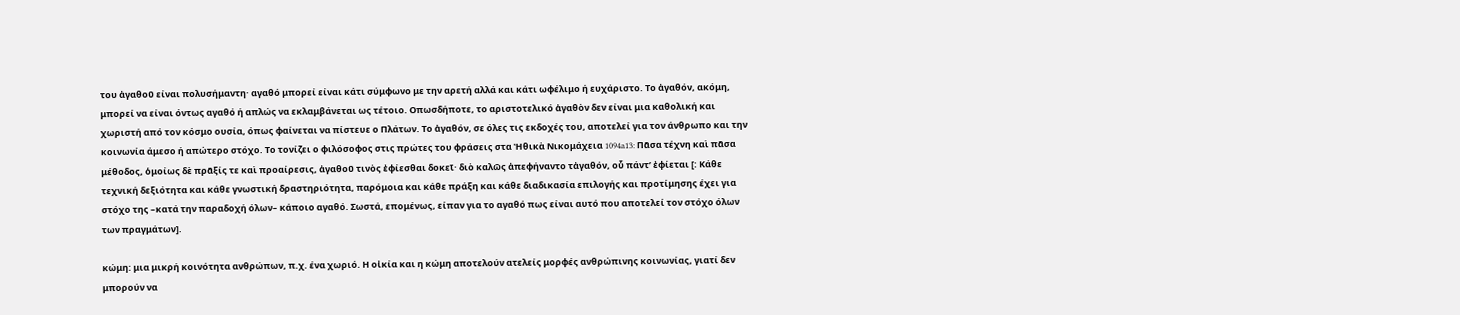του ἀγαθοῦ είναι πολυσήμαντη· αγαθό μπορεί είναι κάτι σύμφωνο με την αρετή αλλά και κάτι ωφέλιμο ή ευχάριστο. Το ἀγαθόν, ακόμη, μπορεί να είναι όντως αγαθό ή απλώς να εκλαμβάνεται ως τέτοιο. Οπωσδήποτε, το αριστοτελικό ἀγαθὸν δεν είναι μια καθολική και χωριστή από τον κόσμο ουσία, όπως φαίνεται να πίστευε ο Πλάτων. Το ἀγαθόν, σε όλες τις εκδοχές του, αποτελεί για τον άνθρωπο και την κοινωνία άμεσο ή απώτερο στόχο. Το τονίζει ο φιλόσοφος στις πρώτες του φράσεις στα Ἠθικὰ Νικομάχεια 1094a13: Πᾶσα τέχνη καὶ πᾶσα μέθοδος, ὁμοίως δὲ πρᾶξίς τε καὶ προαίρεσις, ἀγαθοῦ τινὸς ἐφίεσθαι δοκεῖ· διὸ καλῶς ἀπεφήναντο τἀγαθόν, οὗ πάντ’ ἐφίεται [: Κάθε τεχνική δεξιότητα και κάθε γνωστική δραστηριότητα, παρόμοια και κάθε πράξη και κάθε διαδικασία επιλογής και προτίμησης έχει για στόχο της –κατά την παραδοχή όλων– κάποιο αγαθό. Σωστά, επομένως, είπαν για το αγαθό πως είναι αυτό που αποτελεί τον στόχο όλων των πραγμάτων].

κώμη: μια μικρή κοινότητα ανθρώπων, π.χ. ένα χωριό. Η οἰκία και η κώμη αποτελούν ατελείς μορφές ανθρώπινης κοινωνίας, γιατί δεν μπορούν να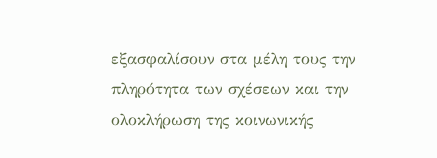εξασφαλίσουν στα μέλη τους την πληρότητα των σχέσεων και την ολοκλήρωση της κοινωνικής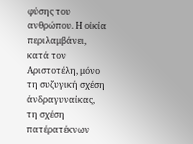φύσης του ανθρώπου. Η οἰκία περιλαμβάνει, κατά τον Αριστοτέλη, μόνο τη συζυγική σχέση άνδραγυναίκας, τη σχέση πατέρατέκνων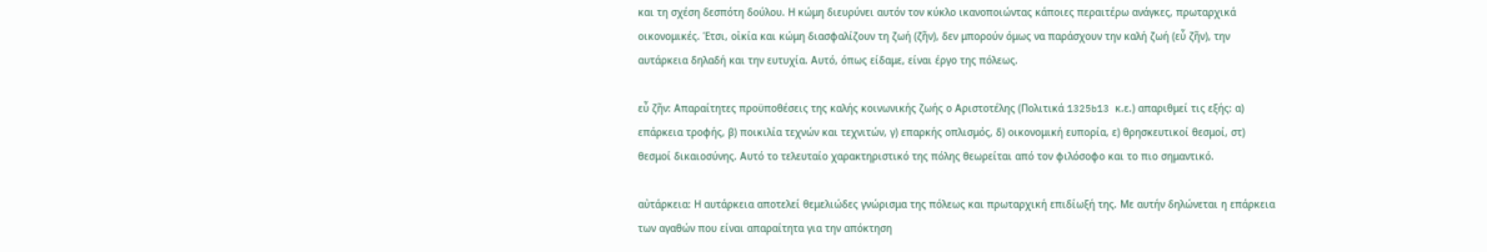και τη σχέση δεσπότη δούλου. Η κώμη διευρύνει αυτόν τον κύκλο ικανοποιώντας κάποιες περαιτέρω ανάγκες, πρωταρχικά οικονομικές. Έτσι, οἰκία και κώμη διασφαλίζουν τη ζωή (ζῆν), δεν μπορούν όμως να παράσχουν την καλή ζωή (εὖ ζῆν), την αυτάρκεια δηλαδή και την ευτυχία. Αυτό, όπως είδαμε, είναι έργο της πόλεως.

εὖ ζῆν: Απαραίτητες προϋποθέσεις της καλής κοινωνικής ζωής ο Αριστοτέλης (Πολιτικά 1325b13 κ.ε.) απαριθμεί τις εξής: α) επάρκεια τροφής, β) ποικιλία τεχνών και τεχνιτών, γ) επαρκής οπλισμός, δ) οικονομική ευπορία, ε) θρησκευτικοί θεσμοί, στ) θεσμοί δικαιοσύνης. Αυτό το τελευταίο χαρακτηριστικό της πόλης θεωρείται από τον φιλόσοφο και το πιο σημαντικό.

αὐτάρκεια: Η αυτάρκεια αποτελεί θεμελιώδες γνώρισμα της πόλεως και πρωταρχική επιδίωξή της. Με αυτήν δηλώνεται η επάρκεια των αγαθών που είναι απαραίτητα για την απόκτηση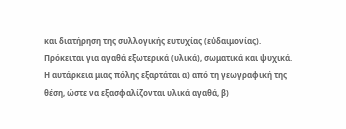και διατήρηση της συλλογικής ευτυχίας (εὐδαιμονίας). Πρόκειται για αγαθά εξωτερικά (υλικά), σωματικά και ψυχικά. Η αυτάρκεια μιας πόλης εξαρτάται α) από τη γεωγραφική της θέση, ώστε να εξασφαλίζονται υλικά αγαθά, β)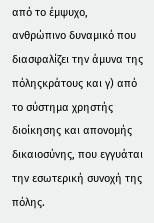από το έμψυχο, ανθρώπινο δυναμικό που διασφαλίζει την άμυνα της πόληςκράτους και γ) από το σύστημα χρηστής διοίκησης και απονομής δικαιοσύνης, που εγγυάται την εσωτερική συνοχή της πόλης.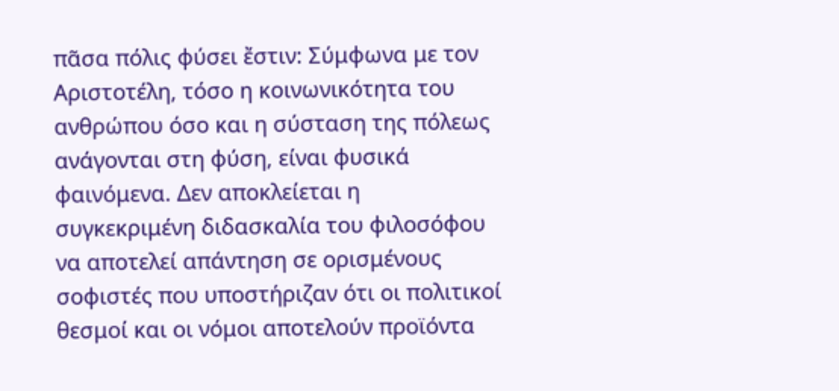πᾶσα πόλις φύσει ἔστιν: Σύμφωνα με τον Αριστοτέλη, τόσο η κοινωνικότητα του ανθρώπου όσο και η σύσταση της πόλεως ανάγονται στη φύση, είναι φυσικά φαινόμενα. Δεν αποκλείεται η συγκεκριμένη διδασκαλία του φιλοσόφου να αποτελεί απάντηση σε ορισμένους σοφιστές που υποστήριζαν ότι οι πολιτικοί θεσμοί και οι νόμοι αποτελούν προϊόντα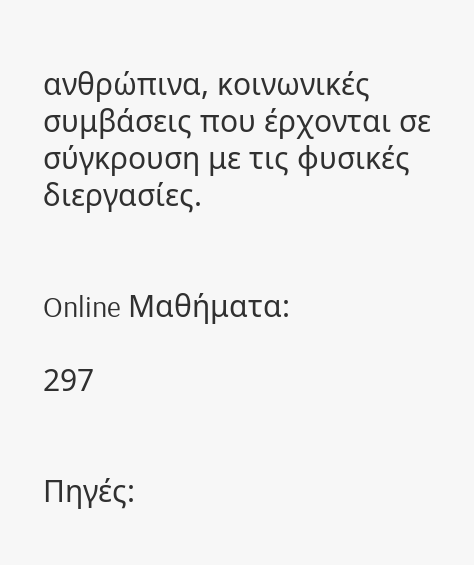ανθρώπινα, κοινωνικές συμβάσεις που έρχονται σε σύγκρουση με τις φυσικές διεργασίες.


Online Μαθήματα:

297


Πηγές: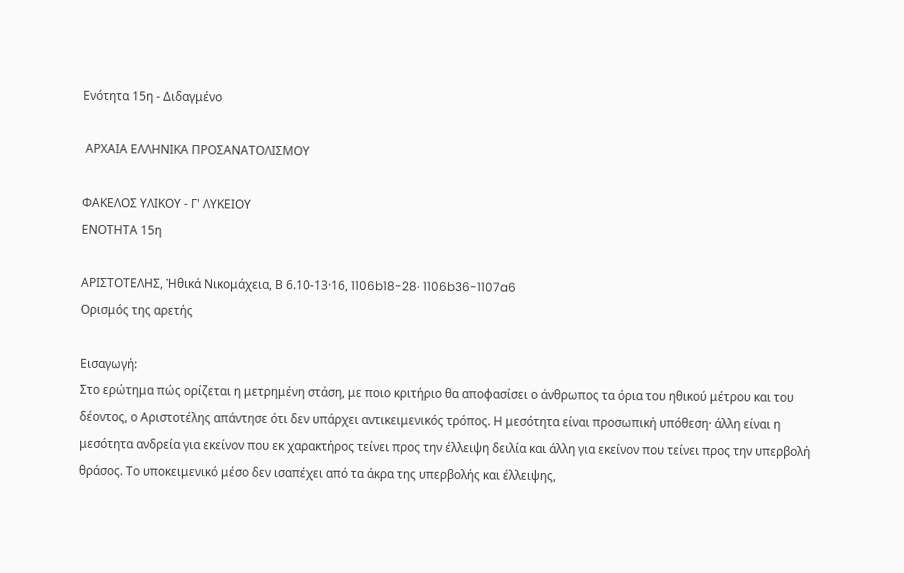Ενότητα 15η - Διδαγμένο

 ΑΡΧΑΙΑ ΕΛΛΗΝΙΚΑ ΠΡΟΣΑΝΑΤΟΛΙΣΜΟΥ

ΦΑΚΕΛΟΣ ΥΛΙΚΟΥ - Γ' ΛΥΚΕΙΟΥ
ΕΝΟΤΗΤΑ 15η

ΑΡΙΣΤΟΤΕΛΗΣ, Ἠθικά Νικομάχεια, Β 6.10-13·16, 1106b18-28· 1106b36-1107a6
Ορισμός της αρετής

Εισαγωγή:
Στο ερώτημα πώς ορίζεται η μετρημένη στάση, με ποιο κριτήριο θα αποφασίσει ο άνθρωπος τα όρια του ηθικού μέτρου και του δέοντος, ο Αριστοτέλης απάντησε ότι δεν υπάρχει αντικειμενικός τρόπος. Η μεσότητα είναι προσωπική υπόθεση· άλλη είναι η μεσότητα ανδρεία για εκείνον που εκ χαρακτήρος τείνει προς την έλλειψη δειλία και άλλη για εκείνον που τείνει προς την υπερβολή θράσος. Το υποκειμενικό μέσο δεν ισαπέχει από τα άκρα της υπερβολής και έλλειψης,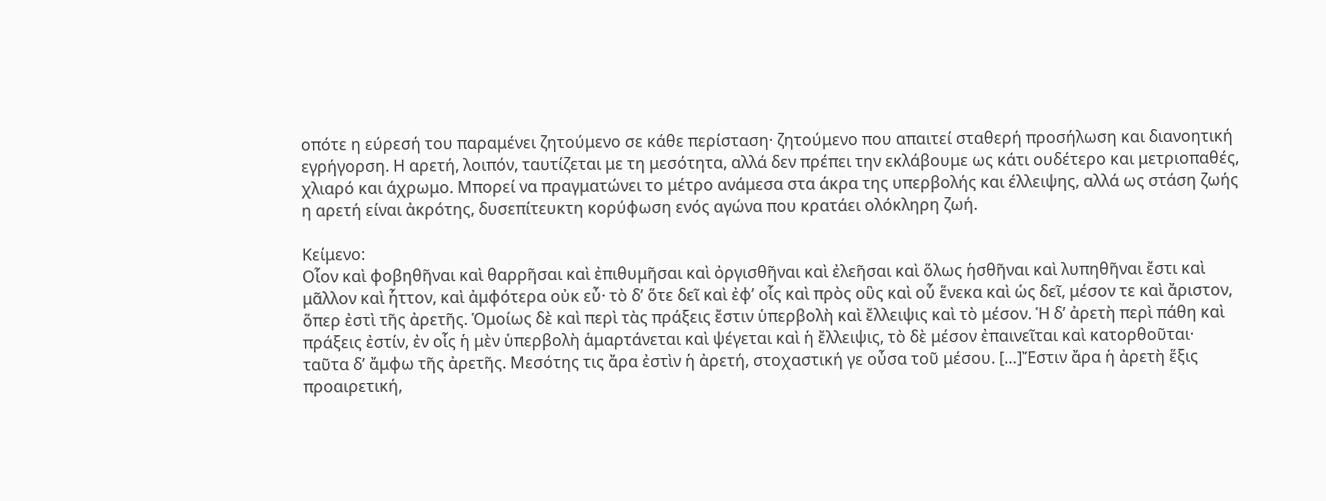οπότε η εύρεσή του παραμένει ζητούμενο σε κάθε περίσταση· ζητούμενο που απαιτεί σταθερή προσήλωση και διανοητική εγρήγορση. Η αρετή, λοιπόν, ταυτίζεται με τη μεσότητα, αλλά δεν πρέπει την εκλάβουμε ως κάτι ουδέτερο και μετριοπαθές, χλιαρό και άχρωμο. Μπορεί να πραγματώνει το μέτρο ανάμεσα στα άκρα της υπερβολής και έλλειψης, αλλά ως στάση ζωής η αρετή είναι ἀκρότης, δυσεπίτευκτη κορύφωση ενός αγώνα που κρατάει ολόκληρη ζωή.

Κείμενο:
Οἷον καὶ φοβηθῆναι καὶ θαρρῆσαι καὶ ἐπιθυμῆσαι καὶ ὀργισθῆναι καὶ ἐλεῆσαι καὶ ὅλως ἡσθῆναι καὶ λυπηθῆναι ἔστι καὶ μᾶλλον καὶ ἧττον, καὶ ἀμφότερα οὐκ εὖ· τὸ δ’ ὅτε δεῖ καὶ ἐφ’ οἷς καὶ πρὸς οὓς καὶ οὗ ἕνεκα καὶ ὡς δεῖ, μέσον τε καὶ ἄριστον, ὅπερ ἐστὶ τῆς ἀρετῆς. Ὁμοίως δὲ καὶ περὶ τὰς πράξεις ἔστιν ὑπερβολὴ καὶ ἔλλειψις καὶ τὸ μέσον. Ἡ δ’ ἀρετὴ περὶ πάθη καὶ πράξεις ἐστίν, ἐν οἷς ἡ μὲν ὑπερβολὴ ἁμαρτάνεται καὶ ψέγεται καὶ ἡ ἔλλειψις, τὸ δὲ μέσον ἐπαινεῖται καὶ κατορθοῦται· ταῦτα δ’ ἄμφω τῆς ἀρετῆς. Μεσότης τις ἄρα ἐστὶν ἡ ἀρετή, στοχαστική γε οὖσα τοῦ μέσου. […]Ἔστιν ἄρα ἡ ἀρετὴ ἕξις προαιρετική,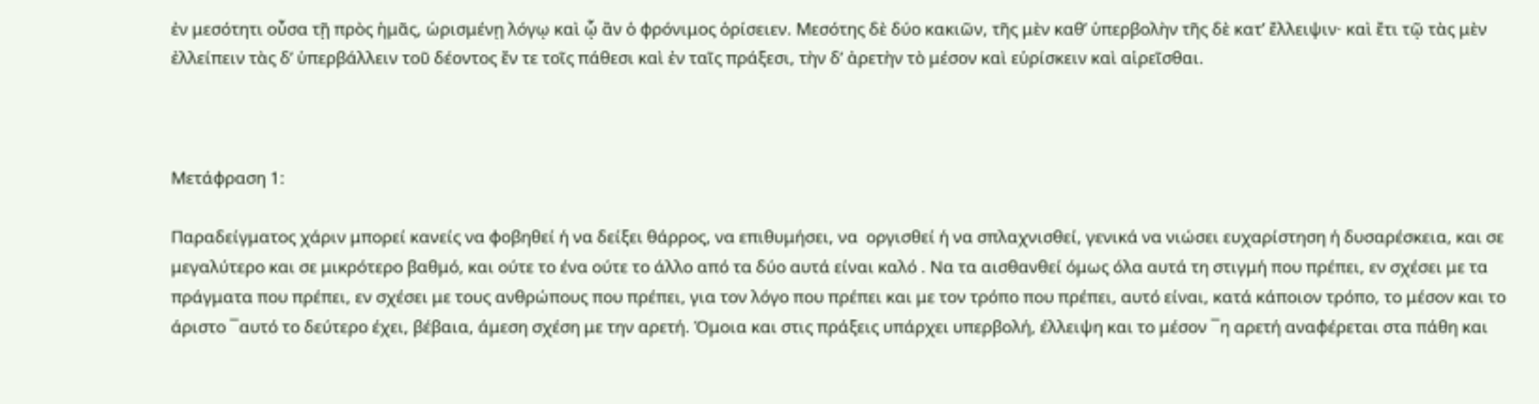ἐν μεσότητι οὖσα τῇ πρὸς ἡμᾶς, ὡρισμένῃ λόγῳ καὶ ᾧ ἂν ὁ φρόνιμος ὁρίσειεν. Μεσότης δὲ δύο κακιῶν, τῆς μὲν καθ’ ὑπερβολὴν τῆς δὲ κατ’ ἔλλειψιν· καὶ ἔτι τῷ τὰς μὲν ἐλλείπειν τὰς δ’ ὑπερβάλλειν τοῦ δέοντος ἔν τε τοῖς πάθεσι καὶ ἐν ταῖς πράξεσι, τὴν δ’ ἀρετὴν τὸ μέσον καὶ εὑρίσκειν καὶ αἱρεῖσθαι.



Μετάφραση 1:

Παραδείγματος χάριν μπορεί κανείς να φοβηθεί ή να δείξει θάρρος, να επιθυμήσει, να  οργισθεί ή να σπλαχνισθεί, γενικά να νιώσει ευχαρίστηση ή δυσαρέσκεια, και σε μεγαλύτερο και σε μικρότερο βαθμό, και ούτε το ένα ούτε το άλλο από τα δύο αυτά είναι καλό . Να τα αισθανθεί όμως όλα αυτά τη στιγμή που πρέπει, εν σχέσει με τα πράγματα που πρέπει, εν σχέσει με τους ανθρώπους που πρέπει, για τον λόγο που πρέπει και με τον τρόπο που πρέπει, αυτό είναι, κατά κάποιον τρόπο, το μέσον και το άριστο ¯αυτό το δεύτερο έχει, βέβαια, άμεση σχέση με την αρετή. Όμοια και στις πράξεις υπάρχει υπερβολή, έλλειψη και το μέσον ¯η αρετή αναφέρεται στα πάθη και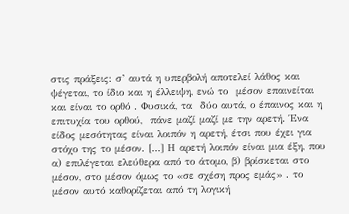στις πράξεις: σ’ αυτά η υπερβολή αποτελεί λάθος και ψέγεται, το ίδιο και η έλλειψη, ενώ το  μέσον επαινείται και είναι το ορθό . Φυσικά, τα  δύο αυτά, ο έπαινος και η επιτυχία του ορθού,  πάνε μαζί μαζί με την αρετή. Ένα είδος μεσότητας είναι λοιπόν η αρετή, έτσι που έχει για στόχο της το μέσον. [...] Η αρετή λοιπόν είναι μια έξη, που α) επιλέγεται ελεύθερα από το άτομο, β) βρίσκεται στο μέσον, στο μέσον όμως το «σε σχέση προς εμάς» . το μέσον αυτό καθορίζεται από τη λογική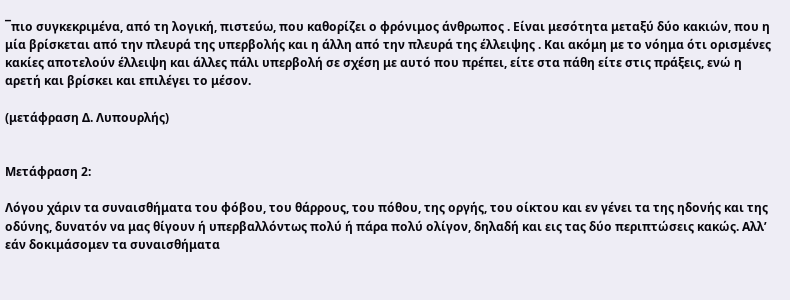¯πιο συγκεκριμένα, από τη λογική, πιστεύω, που καθορίζει ο φρόνιμος άνθρωπος . Είναι μεσότητα μεταξύ δύο κακιών, που η μία βρίσκεται από την πλευρά της υπερβολής και η άλλη από την πλευρά της έλλειψης . Και ακόμη με το νόημα ότι ορισμένες κακίες αποτελούν έλλειψη και άλλες πάλι υπερβολή σε σχέση με αυτό που πρέπει, είτε στα πάθη είτε στις πράξεις, ενώ η αρετή και βρίσκει και επιλέγει το μέσον.

(μετάφραση Δ. Λυπουρλής)


Μετάφραση 2:

Λόγου χάριν τα συναισθήματα του φόβου, του θάρρους, του πόθου, της οργής, του οίκτου και εν γένει τα της ηδονής και της οδύνης, δυνατόν να μας θίγουν ή υπερβαλλόντως πολύ ή πάρα πολύ ολίγον, δηλαδή και εις τας δύο περιπτώσεις κακώς. Αλλ’ εάν δοκιμάσομεν τα συναισθήματα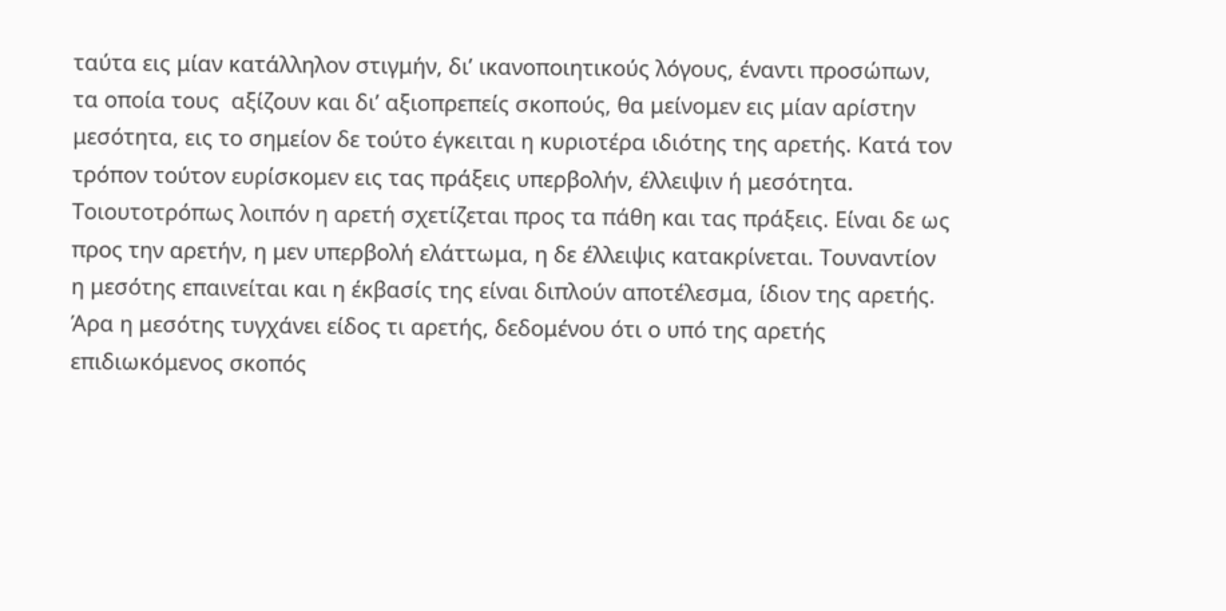ταύτα εις μίαν κατάλληλον στιγμήν, δι’ ικανοποιητικούς λόγους, έναντι προσώπων, τα οποία τους  αξίζουν και δι’ αξιοπρεπείς σκοπούς, θα μείνομεν εις μίαν αρίστην μεσότητα, εις το σημείον δε τούτο έγκειται η κυριοτέρα ιδιότης της αρετής. Κατά τον τρόπον τούτον ευρίσκομεν εις τας πράξεις υπερβολήν, έλλειψιν ή μεσότητα. Τοιουτοτρόπως λοιπόν η αρετή σχετίζεται προς τα πάθη και τας πράξεις. Είναι δε ως προς την αρετήν, η μεν υπερβολή ελάττωμα, η δε έλλειψις κατακρίνεται. Τουναντίον η μεσότης επαινείται και η έκβασίς της είναι διπλούν αποτέλεσμα, ίδιον της αρετής. Άρα η μεσότης τυγχάνει είδος τι αρετής, δεδομένου ότι ο υπό της αρετής επιδιωκόμενος σκοπός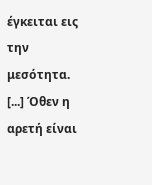έγκειται εις την μεσότητα. [...] Όθεν η αρετή είναι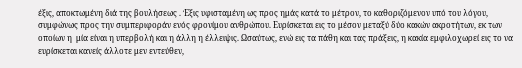έξις, αποκτωμένη διά της βουλήσεως . Έξις υφισταμένη ως προς ημάς κατά το μέτρον, το καθοριζόμενον υπό του λόγου, συμφώνως προς την συμπεριφοράν ενός φρονίμου ανθρώπου. Ευρίσκεται εις το μέσον μεταξύ δύο κακών ακροτήτων, εκ των οποίων η  μία είναι η υπερβολή και η άλλη η έλλειψις. Ωσαύτως, ενώ εις τα πάθη και τας πράξεις, η κακία εμφιλοχωρεί εις το να ευρίσκεται κανείς άλλοτε μεν εντεύθεν,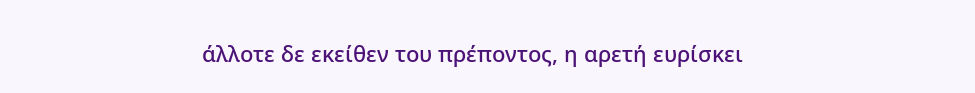άλλοτε δε εκείθεν του πρέποντος, η αρετή ευρίσκει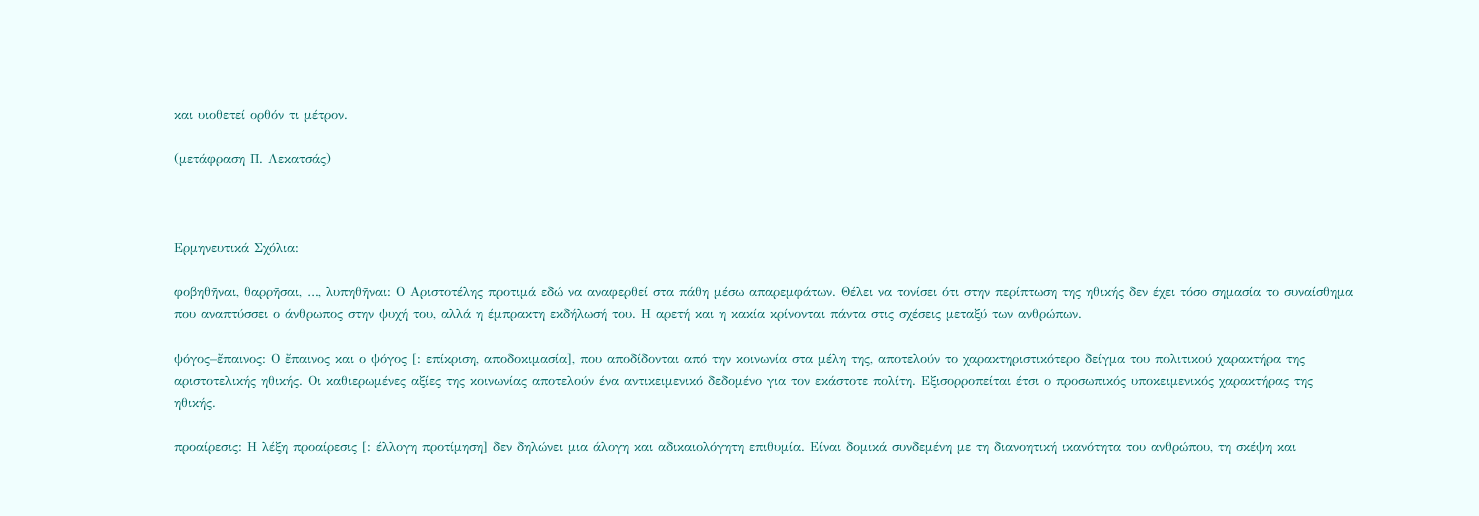και υιοθετεί ορθόν τι μέτρον.

(μετάφραση Π. Λεκατσάς)



Ερμηνευτικά Σχόλια:

φοβηθῆναι, θαρρῆσαι, …, λυπηθῆναι: Ο Αριστοτέλης προτιμά εδώ να αναφερθεί στα πάθη μέσω απαρεμφάτων. Θέλει να τονίσει ότι στην περίπτωση της ηθικής δεν έχει τόσο σημασία το συναίσθημα που αναπτύσσει ο άνθρωπος στην ψυχή του, αλλά η έμπρακτη εκδήλωσή του. Η αρετή και η κακία κρίνονται πάντα στις σχέσεις μεταξύ των ανθρώπων.

ψόγος–ἔπαινος: Ο ἔπαινος και ο ψόγος [: επίκριση, αποδοκιμασία], που αποδίδονται από την κοινωνία στα μέλη της, αποτελούν το χαρακτηριστικότερο δείγμα του πολιτικού χαρακτήρα της αριστοτελικής ηθικής. Οι καθιερωμένες αξίες της κοινωνίας αποτελούν ένα αντικειμενικό δεδομένο για τον εκάστοτε πολίτη. Εξισορροπείται έτσι ο προσωπικός υποκειμενικός χαρακτήρας της ηθικής.

προαίρεσις: Η λέξη προαίρεσις [: έλλογη προτίμηση] δεν δηλώνει μια άλογη και αδικαιολόγητη επιθυμία. Είναι δομικά συνδεμένη με τη διανοητική ικανότητα του ανθρώπου, τη σκέψη και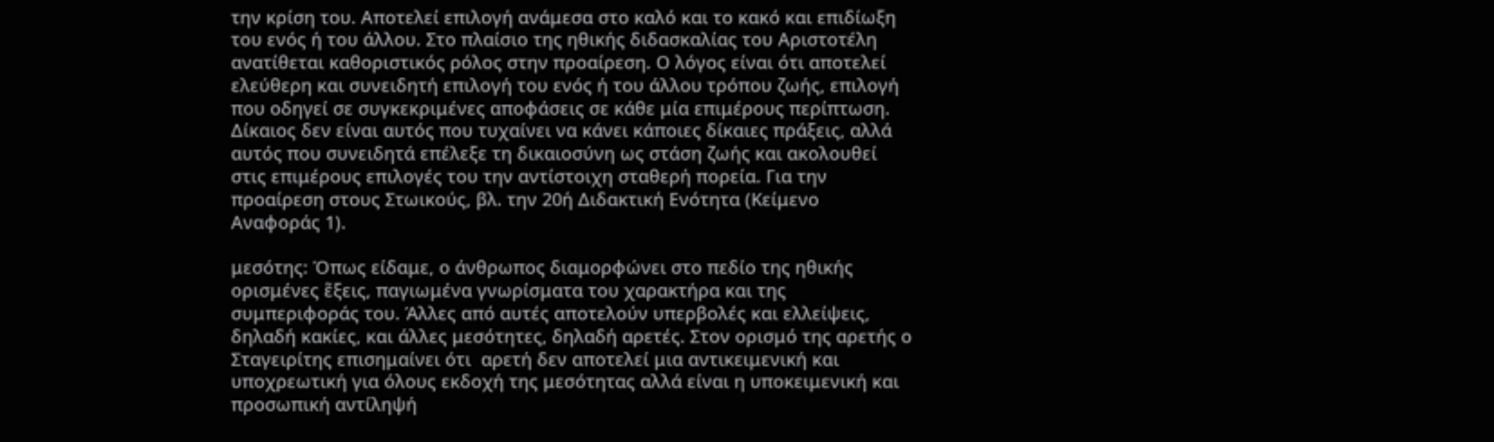την κρίση του. Αποτελεί επιλογή ανάμεσα στο καλό και το κακό και επιδίωξη του ενός ή του άλλου. Στο πλαίσιο της ηθικής διδασκαλίας του Αριστοτέλη ανατίθεται καθοριστικός ρόλος στην προαίρεση. Ο λόγος είναι ότι αποτελεί ελεύθερη και συνειδητή επιλογή του ενός ή του άλλου τρόπου ζωής, επιλογή που οδηγεί σε συγκεκριμένες αποφάσεις σε κάθε μία επιμέρους περίπτωση. Δίκαιος δεν είναι αυτός που τυχαίνει να κάνει κάποιες δίκαιες πράξεις, αλλά αυτός που συνειδητά επέλεξε τη δικαιοσύνη ως στάση ζωής και ακολουθεί στις επιμέρους επιλογές του την αντίστοιχη σταθερή πορεία. Για την προαίρεση στους Στωικούς, βλ. την 20ή Διδακτική Ενότητα (Κείμενο Αναφοράς 1).

μεσότης: Όπως είδαμε, ο άνθρωπος διαμορφώνει στο πεδίο της ηθικής ορισμένες ἕξεις, παγιωμένα γνωρίσματα του χαρακτήρα και της συμπεριφοράς του. Άλλες από αυτές αποτελούν υπερβολές και ελλείψεις, δηλαδή κακίες, και άλλες μεσότητες, δηλαδή αρετές. Στον ορισμό της αρετής ο Σταγειρίτης επισημαίνει ότι  αρετή δεν αποτελεί μια αντικειμενική και υποχρεωτική για όλους εκδοχή της μεσότητας αλλά είναι η υποκειμενική και προσωπική αντίληψή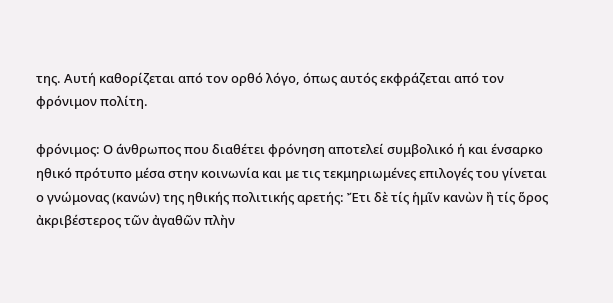της. Αυτή καθορίζεται από τον ορθό λόγο, όπως αυτός εκφράζεται από τον φρόνιμον πολίτη.

φρόνιμος: Ο άνθρωπος που διαθέτει φρόνηση αποτελεί συμβολικό ή και ένσαρκο ηθικό πρότυπο μέσα στην κοινωνία και με τις τεκμηριωμένες επιλογές του γίνεται ο γνώμονας (κανών) της ηθικής πολιτικής αρετής: Ἔτι δὲ τίς ἡμῖν κανὼν ἢ τίς ὅρος ἀκριβέστερος τῶν ἀγαθῶν πλὴν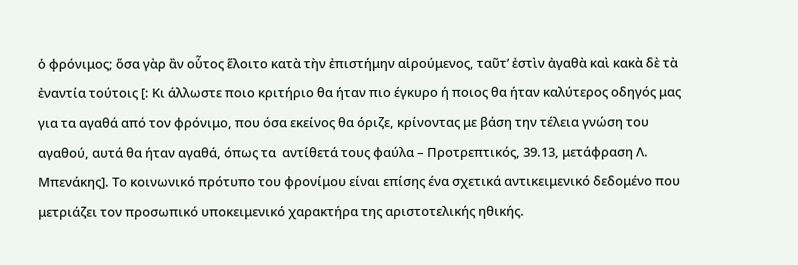ὁ φρόνιμος; ὅσα γὰρ ἂν οὗτος ἕλοιτο κατὰ τὴν ἐπιστήμην αἱρούμενος, ταῦτ’ ἐστὶν ἀγαθὰ καὶ κακὰ δὲ τὰ ἐναντία τούτοις [: Κι άλλωστε ποιο κριτήριο θα ήταν πιο έγκυρο ή ποιος θα ήταν καλύτερος οδηγός μας για τα αγαθά από τον φρόνιμο, που όσα εκείνος θα όριζε, κρίνοντας με βάση την τέλεια γνώση του αγαθού, αυτά θα ήταν αγαθά, όπως τα  αντίθετά τους φαύλα – Προτρεπτικός, 39.13, μετάφραση Λ. Μπενάκης]. Το κοινωνικό πρότυπο του φρονίμου είναι επίσης ένα σχετικά αντικειμενικό δεδομένο που μετριάζει τον προσωπικό υποκειμενικό χαρακτήρα της αριστοτελικής ηθικής.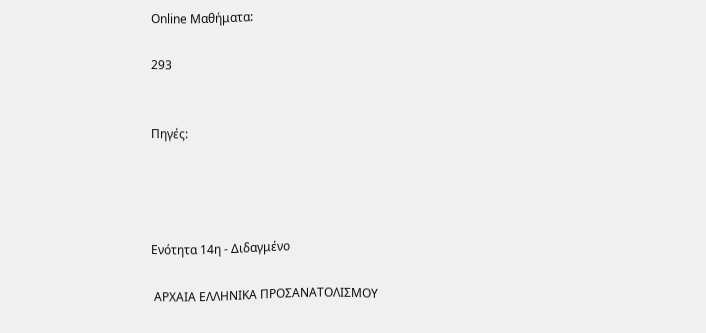Online Μαθήματα:

293


Πηγές:




Ενότητα 14η - Διδαγμένο

 ΑΡΧΑΙΑ ΕΛΛΗΝΙΚΑ ΠΡΟΣΑΝΑΤΟΛΙΣΜΟΥ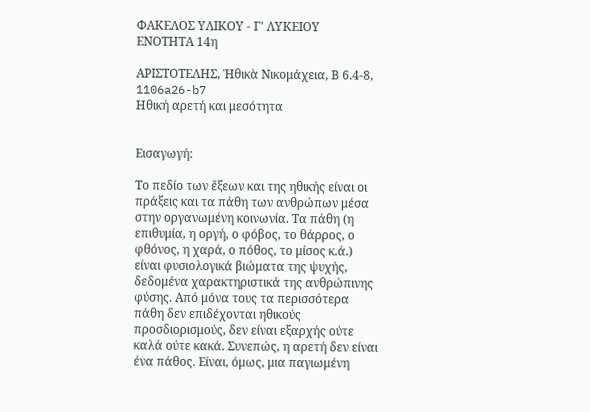ΦΑΚΕΛΟΣ ΥΛΙΚΟΥ - Γ' ΛΥΚΕΙΟΥ
ΕΝΟΤΗΤΑ 14η

ΑΡΙΣΤΟΤΕΛΗΣ, Ἠθικὰ Νικομάχεια, Β 6.4-8, 1106a26-b7
Ηθική αρετή και μεσότητα


Εισαγωγή:

Το πεδίο των ἕξεων και της ηθικής είναι οι πράξεις και τα πάθη των ανθρώπων μέσα στην οργανωμένη κοινωνία. Τα πάθη (η επιθυμία, η οργή, ο φόβος, το θάρρος, ο φθόνος, η χαρά, ο πόθος, το μίσος κ.ά.) είναι φυσιολογικά βιώματα της ψυχής, δεδομένα χαρακτηριστικά της ανθρώπινης φύσης. Από μόνα τους τα περισσότερα πάθη δεν επιδέχονται ηθικούς προσδιορισμούς, δεν είναι εξαρχής ούτε καλά ούτε κακά. Συνεπώς, η αρετή δεν είναι ένα πάθος. Είναι, όμως, μια παγιωμένη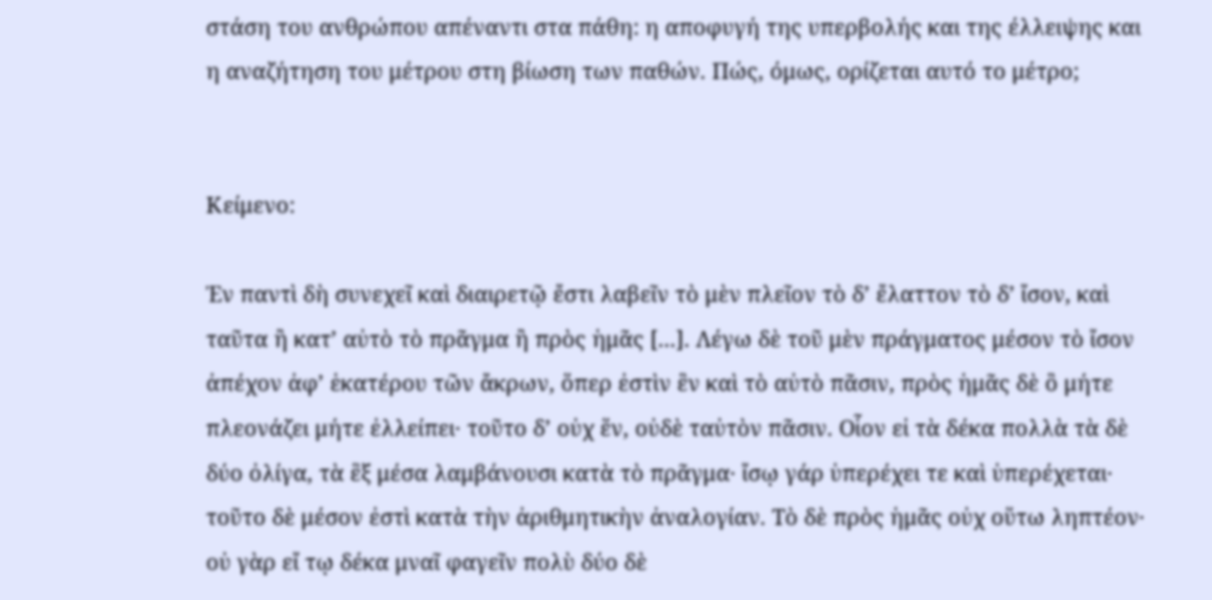στάση του ανθρώπου απέναντι στα πάθη: η αποφυγή της υπερβολής και της έλλειψης και η αναζήτηση του μέτρου στη βίωση των παθών. Πώς, όμως, ορίζεται αυτό το μέτρο;


Κείμενο:

Ἐν παντὶ δὴ συνεχεῖ καὶ διαιρετῷ ἔστι λαβεῖν τὸ μὲν πλεῖον τὸ δ’ ἔλαττον τὸ δ’ ἴσον, καὶ ταῦτα ἢ κατ’ αὐτὸ τὸ πρᾶγμα ἢ πρὸς ἡμᾶς [...]. Λέγω δὲ τοῦ μὲν πράγματος μέσον τὸ ἴσον ἀπέχον ἀφ’ ἑκατέρου τῶν ἄκρων, ὅπερ ἐστὶν ἓν καὶ τὸ αὐτὸ πᾶσιν, πρὸς ἡμᾶς δὲ ὃ μήτε πλεονάζει μήτε ἐλλείπει· τοῦτο δ’ οὐχ ἕν, οὐδὲ ταὐτὸν πᾶσιν. Οἷον εἰ τὰ δέκα πολλὰ τὰ δὲ δύο ὀλίγα, τὰ ἓξ μέσα λαμβάνουσι κατὰ τὸ πρᾶγμα· ἴσῳ γάρ ὑπερέχει τε καὶ ὑπερέχεται· τοῦτο δὲ μέσον ἐστὶ κατὰ τὴν ἀριθμητικὴν ἀναλογίαν. Τὸ δὲ πρὸς ἡμᾶς οὐχ οὕτω ληπτέον· οὐ γὰρ εἴ τῳ δέκα μναῖ φαγεῖν πολὺ δύο δὲ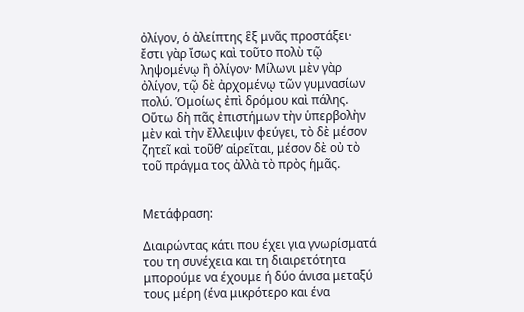ὀλίγον, ὁ ἀλείπτης ἓξ μνᾶς προστάξει· ἔστι γὰρ ἴσως καὶ τοῦτο πολὺ τῷ ληψομένῳ ἢ ὀλίγον· Μίλωνι μὲν γὰρ ὀλίγον, τῷ δὲ ἀρχομένῳ τῶν γυμνασίων πολύ. Ὁμοίως ἐπὶ δρόμου καὶ πάλης. Οὕτω δὴ πᾶς ἐπιστήμων τὴν ὑπερβολὴν μὲν καὶ τὴν ἔλλειψιν φεύγει, τὸ δὲ μέσον ζητεῖ καὶ τοῦθ’ αἱρεῖται, μέσον δὲ οὐ τὸ τοῦ πράγμα τος ἀλλὰ τὸ πρὸς ἡμᾶς.


Μετάφραση:

Διαιρώντας κάτι που έχει για γνωρίσματά του τη συνέχεια και τη διαιρετότητα μπορούμε να έχουμε ή δύο άνισα μεταξύ τους μέρη (ένα μικρότερο και ένα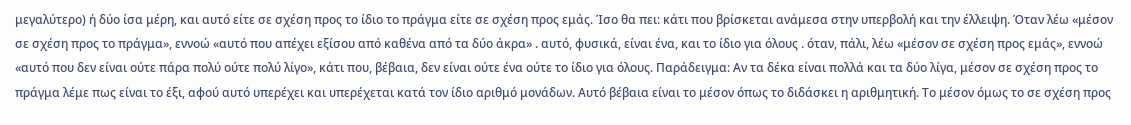μεγαλύτερο) ή δύο ίσα μέρη, και αυτό είτε σε σχέση προς το ίδιο το πράγμα είτε σε σχέση προς εμάς. Ίσο θα πει: κάτι που βρίσκεται ανάμεσα στην υπερβολή και την έλλειψη. Όταν λέω «μέσον σε σχέση προς το πράγμα», εννοώ «αυτό που απέχει εξίσου από καθένα από τα δύο άκρα» . αυτό, φυσικά, είναι ένα, και το ίδιο για όλους . όταν, πάλι, λέω «μέσον σε σχέση προς εμάς», εννοώ «αυτό που δεν είναι ούτε πάρα πολύ ούτε πολύ λίγο», κάτι που, βέβαια, δεν είναι ούτε ένα ούτε το ίδιο για όλους. Παράδειγμα: Αν τα δέκα είναι πολλά και τα δύο λίγα, μέσον σε σχέση προς το πράγμα λέμε πως είναι το έξι, αφού αυτό υπερέχει και υπερέχεται κατά τον ίδιο αριθμό μονάδων. Αυτό βέβαια είναι το μέσον όπως το διδάσκει η αριθμητική. Το μέσον όμως το σε σχέση προς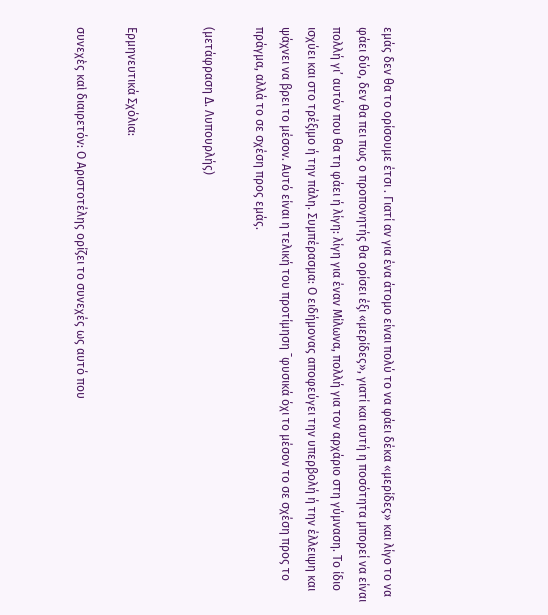εμάς δεν θα το ορίσουμε έτσι . Γιατί αν για ένα άτομο είναι πολύ το να φάει δέκα «μερίδες» και λίγο το να φάει δύο, δεν θα πει πως ο προπονητής θα ορίσει έξι «μερίδες», γιατί και αυτή η ποσότητα μπορεί να είναι πολλή γι’ αυτόν που θα τη φάει ή λίγη: λίγη για έναν Μίλωνα, πολλή για τον αρχάριο στη γύμναση. Το ίδιο ισχύει και στο τρέξιμο ή την πάλη. Συμπέρασμα: Ο ειδήμονας αποφεύγει την υπερβολή ή την έλλειψη και ψάχνει να βρει το μέσον. Αυτό είναι η τελική του προτίμηση ¯φυσικά όχι το μέσον το σε σχέση προς το πράγμα, αλλά το σε σχέση προς εμάς.

(μετάφραση Δ. Λυπουρλής)


Ερμηνευτικά Σχόλια:

συνεχὲς καὶ διαιρετόν: Ο Αριστοτέλης ορίζει το συνεχές ως αυτό που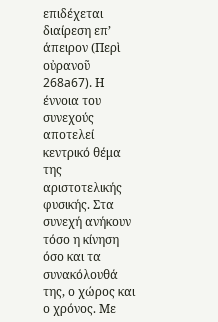επιδέχεται διαίρεση επ’ άπειρον (Περὶ οὐρανοῦ 268a67). Η έννοια του συνεχούς αποτελεί κεντρικό θέμα της αριστοτελικής φυσικής. Στα συνεχή ανήκουν τόσο η κίνηση όσο και τα συνακόλουθά της, ο χώρος και ο χρόνος. Με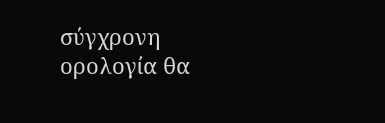σύγχρονη ορολογία θα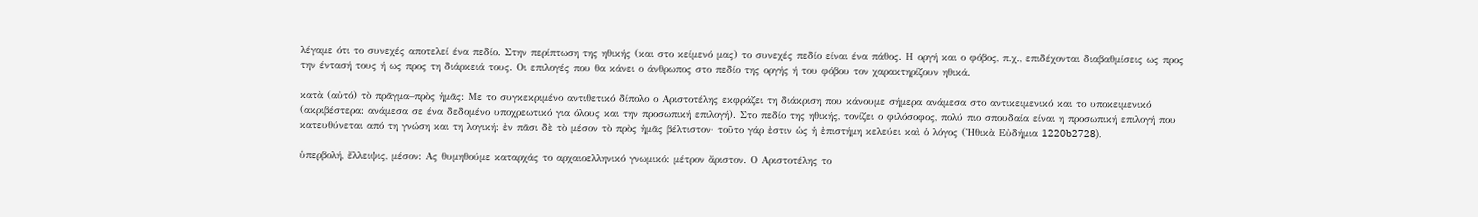λέγαμε ότι το συνεχές αποτελεί ένα πεδίο. Στην περίπτωση της ηθικής (και στο κείμενό μας) το συνεχές πεδίο είναι ένα πάθος. Η οργή και ο φόβος, π.χ., επιδέχονται διαβαθμίσεις ως προς την έντασή τους ή ως προς τη διάρκειά τους. Οι επιλογές που θα κάνει ο άνθρωπος στο πεδίο της οργής ή του φόβου τον χαρακτηρίζουν ηθικά.

κατὰ (αὐτό) τὸ πρᾶγμα–πρὸς ἡμᾶς: Με το συγκεκριμένο αντιθετικό δίπολο ο Αριστοτέλης εκφράζει τη διάκριση που κάνουμε σήμερα ανάμεσα στο αντικειμενικό και το υποκειμενικό (ακριβέστερα: ανάμεσα σε ένα δεδομένο υποχρεωτικό για όλους και την προσωπική επιλογή). Στο πεδίο της ηθικής, τονίζει ο φιλόσοφος, πολύ πιο σπουδαία είναι η προσωπική επιλογή που κατευθύνεται από τη γνώση και τη λογική: ἐν πᾶσι δὲ τὸ μέσον τὸ πρὸς ἡμᾶς βέλτιστον· τοῦτο γάρ ἐστιν ὡς ἡ ἐπιστήμη κελεύει καὶ ὁ λόγος (Ἠθικὰ Εὐδήμια 1220b2728).

ὑπερβολή, ἔλλειψις, μέσον: Ας θυμηθούμε καταρχάς το αρχαιοελληνικό γνωμικό: μέτρον ἄριστον. Ο Αριστοτέλης το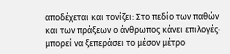αποδέχεται και τονίζει: Στο πεδίο των παθών και των πράξεων ο άνθρωπος κάνει επιλογές· μπορεί να ξεπεράσει το μέσον μέτρο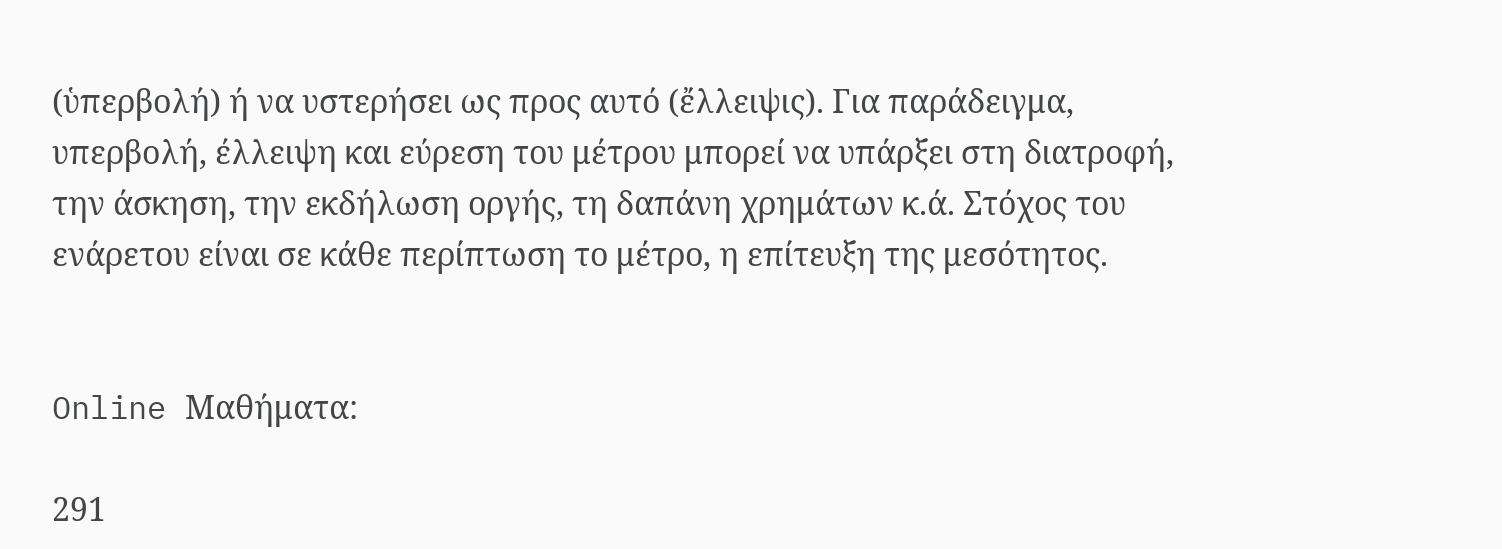(ὑπερβολή) ή να υστερήσει ως προς αυτό (ἔλλειψις). Για παράδειγμα, υπερβολή, έλλειψη και εύρεση του μέτρου μπορεί να υπάρξει στη διατροφή, την άσκηση, την εκδήλωση οργής, τη δαπάνη χρημάτων κ.ά. Στόχος του ενάρετου είναι σε κάθε περίπτωση το μέτρο, η επίτευξη της μεσότητος.


Online Μαθήματα:

291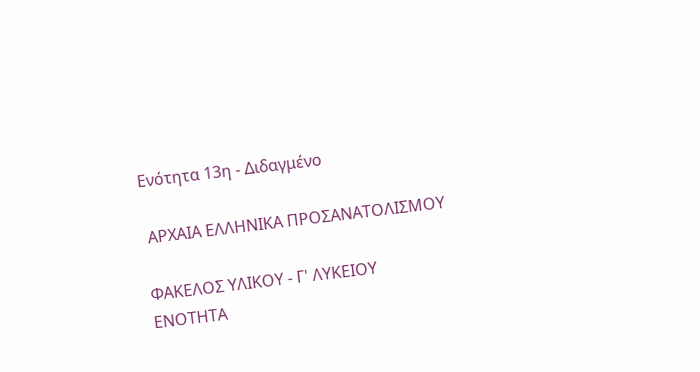Ενότητα 13η - Διδαγμένο

 ΑΡΧΑΙΑ ΕΛΛΗΝΙΚΑ ΠΡΟΣΑΝΑΤΟΛΙΣΜΟΥ

ΦΑΚΕΛΟΣ ΥΛΙΚΟΥ - Γ' ΛΥΚΕΙΟΥ
ΕΝΟΤΗΤΑ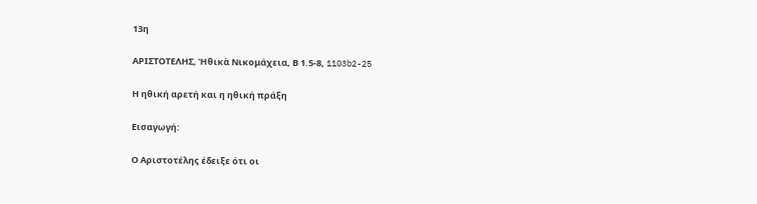13η

ΑΡΙΣΤΟΤΕΛΗΣ, Ἠθικὰ Νικομάχεια, Β 1.5-8, 1103b2-25

Η ηθική αρετή και η ηθική πράξη

Εισαγωγή:

Ο Αριστοτέλης έδειξε ότι οι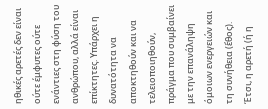ηθικές αρετές δεν είναι ούτε έμφυτες ούτε ενάντιες στη φύση του ανθρώπου, αλλά είναι επίκτητες. Υπάρχει η δυνατότητα να αποκτηθούν και να τελειοποιηθούν, πράγμα που συμβαίνει με την επανάληψη όμοιων ενεργειών και τη συνήθεια (ἔθος). Έτσι, η αρετή (ή η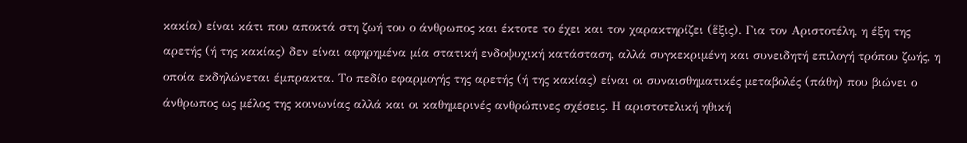κακία) είναι κάτι που αποκτά στη ζωή του ο άνθρωπος και έκτοτε το έχει και τον χαρακτηρίζει (ἕξις). Για τον Αριστοτέλη, η έξη της αρετής (ή της κακίας) δεν είναι αφηρημένα μία στατική ενδοψυχική κατάσταση, αλλά συγκεκριμένη και συνειδητή επιλογή τρόπου ζωής, η οποία εκδηλώνεται έμπρακτα. Το πεδίο εφαρμογής της αρετής (ή της κακίας) είναι οι συναισθηματικές μεταβολές (πάθη) που βιώνει ο άνθρωπος ως μέλος της κοινωνίας αλλά και οι καθημερινές ανθρώπινες σχέσεις. Η αριστοτελική ηθική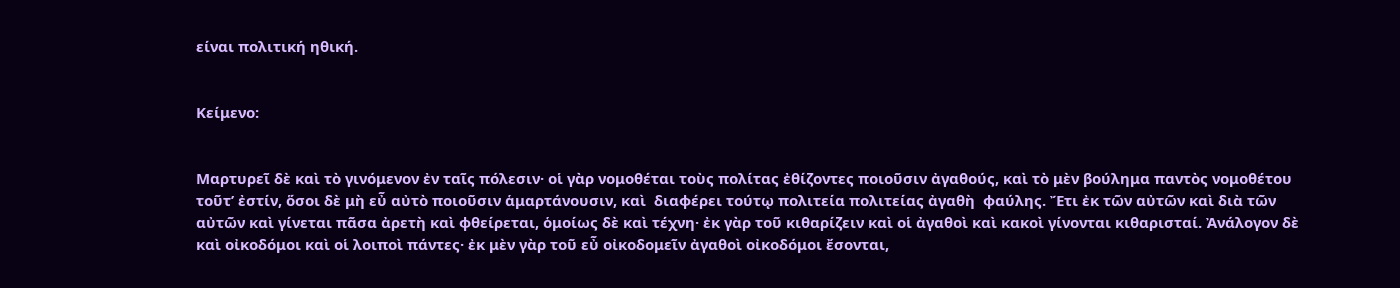είναι πολιτική ηθική.


Κείμενο:


Μαρτυρεῖ δὲ καὶ τὸ γινόμενον ἐν ταῖς πόλεσιν· οἱ γὰρ νομοθέται τοὺς πολίτας ἐθίζοντες ποιοῦσιν ἀγαθούς, καὶ τὸ μὲν βούλημα παντὸς νομοθέτου τοῦτ’ ἐστίν, ὅσοι δὲ μὴ εὖ αὐτὸ ποιοῦσιν ἁμαρτάνουσιν, καὶ  διαφέρει τούτῳ πολιτεία πολιτείας ἀγαθὴ  φαύλης. Ἔτι ἐκ τῶν αὐτῶν καὶ διὰ τῶν αὐτῶν καὶ γίνεται πᾶσα ἀρετὴ καὶ φθείρεται, ὁμοίως δὲ καὶ τέχνη· ἐκ γὰρ τοῦ κιθαρίζειν καὶ οἱ ἀγαθοὶ καὶ κακοὶ γίνονται κιθαρισταί. Ἀνάλογον δὲ καὶ οἰκοδόμοι καὶ οἱ λοιποὶ πάντες· ἐκ μὲν γὰρ τοῦ εὖ οἰκοδομεῖν ἀγαθοὶ οἰκοδόμοι ἔσονται,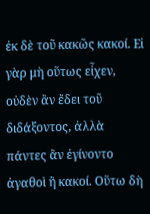ἐκ δὲ τοῦ κακῶς κακοί. Εἰ γὰρ μὴ οὕτως εἶχεν, οὐδὲν ἂν ἔδει τοῦ διδάξοντος, ἀλλὰ πάντες ἂν ἐγίνοντο ἀγαθοὶ ἢ κακοί. Οὕτω δὴ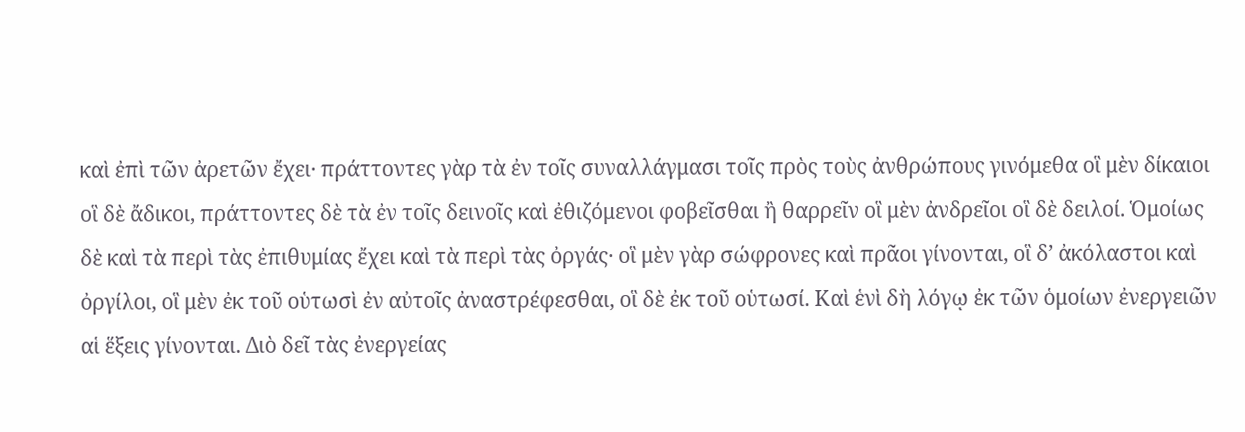καὶ ἐπὶ τῶν ἀρετῶν ἔχει· πράττοντες γὰρ τὰ ἐν τοῖς συναλλάγμασι τοῖς πρὸς τοὺς ἀνθρώπους γινόμεθα οἳ μὲν δίκαιοι οἳ δὲ ἄδικοι, πράττοντες δὲ τὰ ἐν τοῖς δεινοῖς καὶ ἐθιζόμενοι φοβεῖσθαι ἢ θαρρεῖν οἳ μὲν ἀνδρεῖοι οἳ δὲ δειλοί. Ὁμοίως δὲ καὶ τὰ περὶ τὰς ἐπιθυμίας ἔχει καὶ τὰ περὶ τὰς ὀργάς· οἳ μὲν γὰρ σώφρονες καὶ πρᾶοι γίνονται, οἳ δ’ ἀκόλαστοι καὶ ὀργίλοι, οἳ μὲν ἐκ τοῦ οὑτωσὶ ἐν αὐτοῖς ἀναστρέφεσθαι, οἳ δὲ ἐκ τοῦ οὑτωσί. Καὶ ἑνὶ δὴ λόγῳ ἐκ τῶν ὁμοίων ἐνεργειῶν αἱ ἕξεις γίνονται. Διὸ δεῖ τὰς ἐνεργείας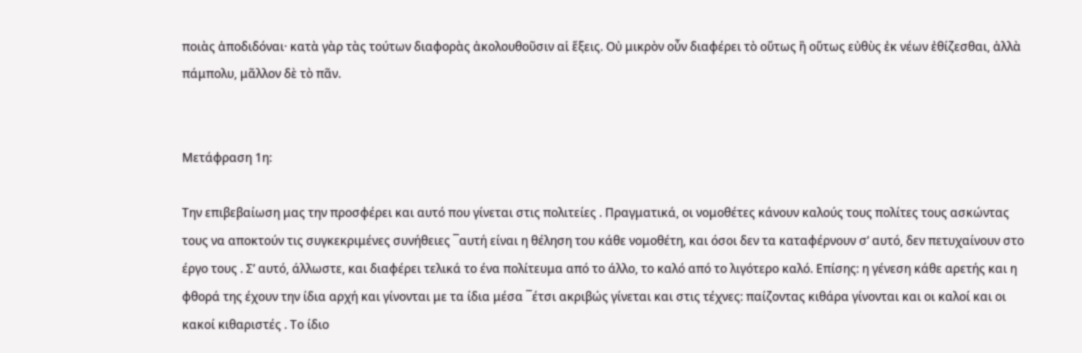ποιὰς ἀποδιδόναι· κατὰ γὰρ τὰς τούτων διαφορὰς ἀκολουθοῦσιν αἱ ἕξεις. Οὐ μικρὸν οὖν διαφέρει τὸ οὕτως ἢ οὕτως εὐθὺς ἐκ νέων ἐθίζεσθαι, ἀλλὰ πάμπολυ, μᾶλλον δὲ τὸ πᾶν.


Μετάφραση 1η:

Την επιβεβαίωση μας την προσφέρει και αυτό που γίνεται στις πολιτείες . Πραγματικά, οι νομοθέτες κάνουν καλούς τους πολίτες τους ασκώντας τους να αποκτούν τις συγκεκριμένες συνήθειες ¯αυτή είναι η θέληση του κάθε νομοθέτη, και όσοι δεν τα καταφέρνουν σ’ αυτό, δεν πετυχαίνουν στο έργο τους . Σ’ αυτό, άλλωστε, και διαφέρει τελικά το ένα πολίτευμα από το άλλο, το καλό από το λιγότερο καλό. Επίσης: η γένεση κάθε αρετής και η φθορά της έχουν την ίδια αρχή και γίνονται με τα ίδια μέσα ¯έτσι ακριβώς γίνεται και στις τέχνες: παίζοντας κιθάρα γίνονται και οι καλοί και οι κακοί κιθαριστές . Το ίδιο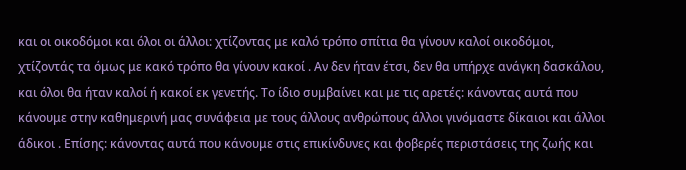και οι οικοδόμοι και όλοι οι άλλοι: χτίζοντας με καλό τρόπο σπίτια θα γίνουν καλοί οικοδόμοι, χτίζοντάς τα όμως με κακό τρόπο θα γίνουν κακοί . Αν δεν ήταν έτσι, δεν θα υπήρχε ανάγκη δασκάλου, και όλοι θα ήταν καλοί ή κακοί εκ γενετής. Το ίδιο συμβαίνει και με τις αρετές: κάνοντας αυτά που κάνουμε στην καθημερινή μας συνάφεια με τους άλλους ανθρώπους άλλοι γινόμαστε δίκαιοι και άλλοι άδικοι . Επίσης: κάνοντας αυτά που κάνουμε στις επικίνδυνες και φοβερές περιστάσεις της ζωής και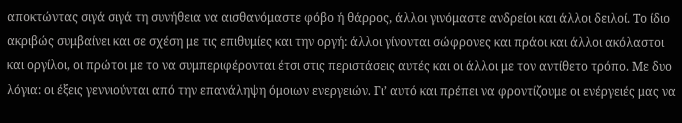αποκτώντας σιγά σιγά τη συνήθεια να αισθανόμαστε φόβο ή θάρρος, άλλοι γινόμαστε ανδρείοι και άλλοι δειλοί. Το ίδιο ακριβώς συμβαίνει και σε σχέση με τις επιθυμίες και την οργή: άλλοι γίνονται σώφρονες και πράοι και άλλοι ακόλαστοι και οργίλοι, οι πρώτοι με το να συμπεριφέρονται έτσι στις περιστάσεις αυτές και οι άλλοι με τον αντίθετο τρόπο. Με δυο λόγια: οι έξεις γεννιούνται από την επανάληψη όμοιων ενεργειών. Γι’ αυτό και πρέπει να φροντίζουμε οι ενέργειές μας να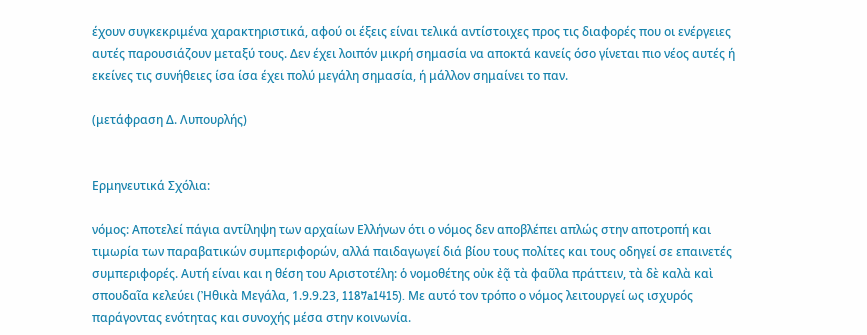έχουν συγκεκριμένα χαρακτηριστικά, αφού οι έξεις είναι τελικά αντίστοιχες προς τις διαφορές που οι ενέργειες αυτές παρουσιάζουν μεταξύ τους. Δεν έχει λοιπόν μικρή σημασία να αποκτά κανείς όσο γίνεται πιο νέος αυτές ή εκείνες τις συνήθειες ίσα ίσα έχει πολύ μεγάλη σημασία, ή μάλλον σημαίνει το παν.

(μετάφραση Δ. Λυπουρλής)


Ερμηνευτικά Σχόλια:

νόμος: Αποτελεί πάγια αντίληψη των αρχαίων Ελλήνων ότι ο νόμος δεν αποβλέπει απλώς στην αποτροπή και τιμωρία των παραβατικών συμπεριφορών, αλλά παιδαγωγεί διά βίου τους πολίτες και τους οδηγεί σε επαινετές συμπεριφορές. Αυτή είναι και η θέση του Αριστοτέλη: ὁ νομοθέτης οὐκ ἐᾷ τὰ φαῦλα πράττειν, τὰ δὲ καλὰ καὶ σπουδαῖα κελεύει (Ἠθικὰ Μεγάλα, 1.9.9.23, 1187a1415). Με αυτό τον τρόπο ο νόμος λειτουργεί ως ισχυρός παράγοντας ενότητας και συνοχής μέσα στην κοινωνία.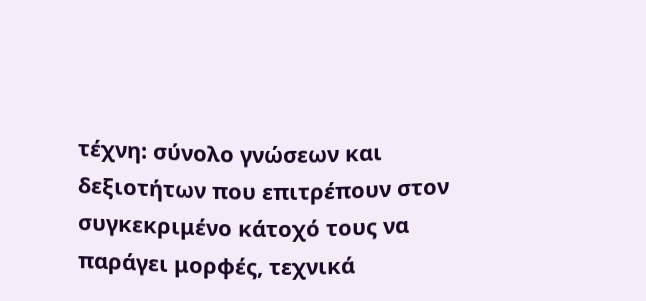τέχνη: σύνολο γνώσεων και δεξιοτήτων που επιτρέπουν στον συγκεκριμένο κάτοχό τους να παράγει μορφές, τεχνικά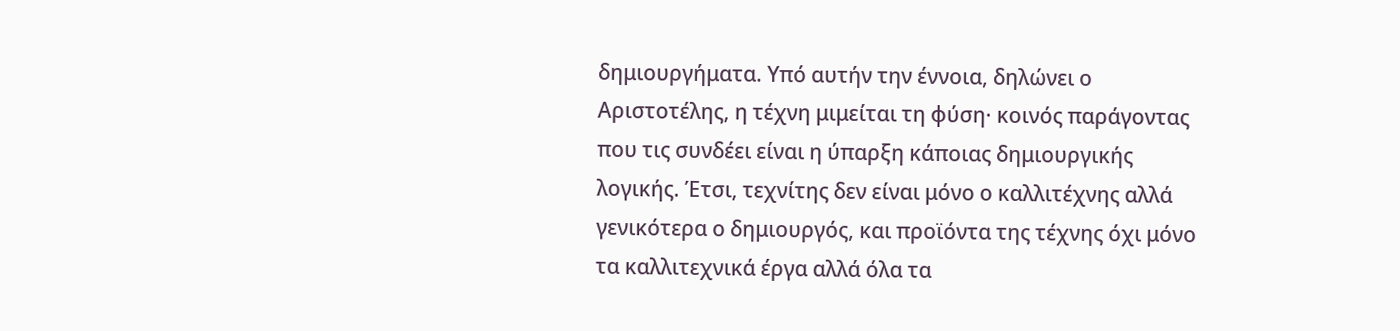δημιουργήματα. Υπό αυτήν την έννοια, δηλώνει ο Αριστοτέλης, η τέχνη μιμείται τη φύση· κοινός παράγοντας που τις συνδέει είναι η ύπαρξη κάποιας δημιουργικής λογικής. Έτσι, τεχνίτης δεν είναι μόνο ο καλλιτέχνης αλλά γενικότερα ο δημιουργός, και προϊόντα της τέχνης όχι μόνο τα καλλιτεχνικά έργα αλλά όλα τα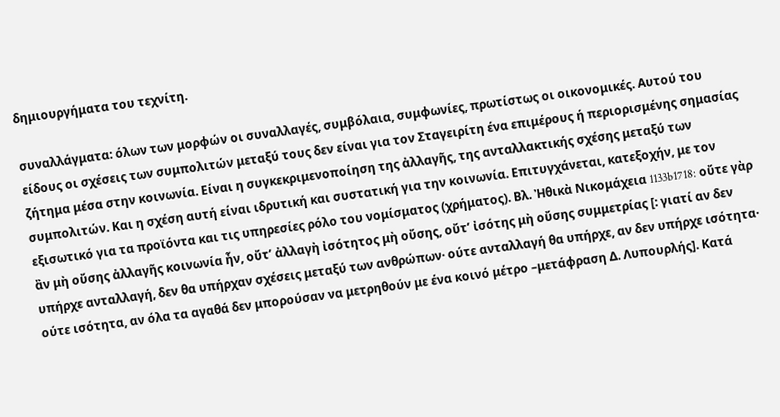δημιουργήματα του τεχνίτη.

συναλλάγματα: όλων των μορφών οι συναλλαγές, συμβόλαια, συμφωνίες, πρωτίστως οι οικονομικές. Αυτού του είδους οι σχέσεις των συμπολιτών μεταξύ τους δεν είναι για τον Σταγειρίτη ένα επιμέρους ή περιορισμένης σημασίας ζήτημα μέσα στην κοινωνία. Είναι η συγκεκριμενοποίηση της ἀλλαγῆς, της ανταλλακτικής σχέσης μεταξύ των συμπολιτών. Και η σχέση αυτή είναι ιδρυτική και συστατική για την κοινωνία. Επιτυγχάνεται, κατεξοχήν, με τον εξισωτικό για τα προϊόντα και τις υπηρεσίες ρόλο του νομίσματος (χρήματος). Βλ. Ἠθικὰ Νικομάχεια 1133b1718: οὔτε γὰρ ἂν μὴ οὔσης ἀλλαγῆς κοινωνία ἦν, οὔτ’ ἀλλαγὴ ἰσότητος μὴ οὔσης, οὔτ’ ἰσότης μὴ οὔσης συμμετρίας [: γιατί αν δεν υπήρχε ανταλλαγή, δεν θα υπήρχαν σχέσεις μεταξύ των ανθρώπων· ούτε ανταλλαγή θα υπήρχε, αν δεν υπήρχε ισότητα· ούτε ισότητα, αν όλα τα αγαθά δεν μπορούσαν να μετρηθούν με ένα κοινό μέτρο –μετάφραση Δ. Λυπουρλής]. Κατά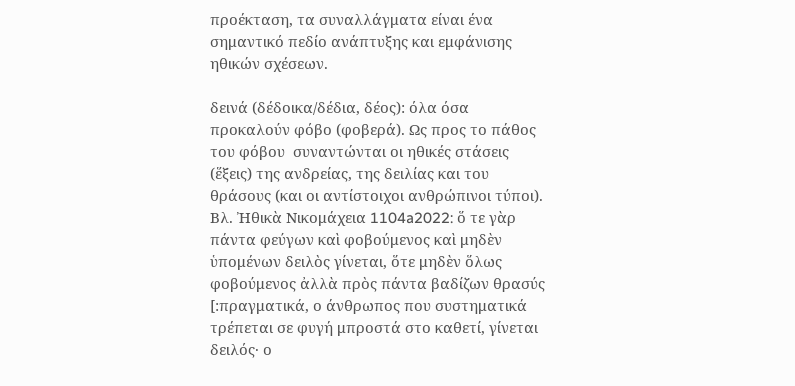προέκταση, τα συναλλάγματα είναι ένα σημαντικό πεδίο ανάπτυξης και εμφάνισης ηθικών σχέσεων.

δεινά (δέδοικα/δέδια, δέος): όλα όσα προκαλούν φόβο (φοβερά). Ως προς το πάθος του φόβου  συναντώνται οι ηθικές στάσεις (ἕξεις) της ανδρείας, της δειλίας και του θράσους (και οι αντίστοιχοι ανθρώπινοι τύποι).  Βλ. Ἠθικὰ Νικομάχεια 1104a2022: ὅ τε γὰρ πάντα φεύγων καὶ φοβούμενος καὶ μηδὲν ὑπομένων δειλὸς γίνεται, ὅτε μηδὲν ὅλως φοβούμενος ἀλλὰ πρὸς πάντα βαδίζων θρασύς [:πραγματικά, ο άνθρωπος που συστηματικά τρέπεται σε φυγή μπροστά στο καθετί, γίνεται δειλός· ο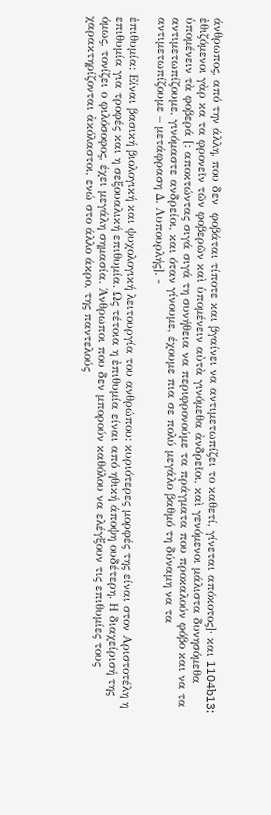άνθρωπος, από την άλλη, που δεν  φοβάται τίποτε και βγαίνει να αντιμετωπίζει το καθετί, γίνεται απόκοτος]· και 1104b13: ἐθιζόμενοι γὰρ κα τα φρονεῖν τῶν φοβερῶν καὶ ὑπομένειν αὐτὰ γινόμεθα ἀνδρεῖοι, καὶ γενόμενοι μάλιστα δυνησόμεθα ὑπομένειν τὰ φοβερά [: αποκτώντας σιγά σιγά τη συνήθεια να περιφρονούμε τα πράγματα που προκαλούν φόβο και να τα αντιμετωπίζουμε, γινόμαστε ανδρείοι, και όταν γίνουμε, έχουμε πια σε πολύ μεγάλο βαθμό τη δύναμη να τα αντιμετωπίζουμε – μετάφραση Δ. Λυπουρλής]. -

ἐπιθυμία: Είναι βασική βιολογική και ψυχολογική λειτουργία του ανθρώπου: κυριότερες μορφές της είναι στον Αριστοτέλη η επιθυμία για τροφές και η σεξουαλική επιθυμία. Ως τέτοια η ἐπιθυμία είναι από ηθική άποψη ουδέτερη. Η διαχείρισή της όμως, τονίζει ο φιλόσοφος, έχει μεγάλη σημασία. Άνθρωποι που δεν μπορούν καθόλου να ελέγξουν τις επιθυμίες τους χαρακτηρίζονται ἀκόλαστοι, ενώ στο άλλο άκρο, της παντελούς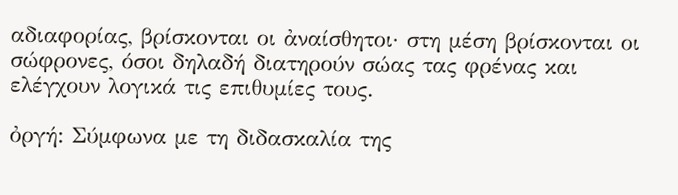αδιαφορίας, βρίσκονται οι ἀναίσθητοι· στη μέση βρίσκονται οι σώφρονες, όσοι δηλαδή διατηρούν σώας τας φρένας και ελέγχουν λογικά τις επιθυμίες τους.

ὀργή: Σύμφωνα με τη διδασκαλία της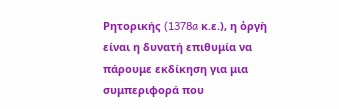Ρητορικής (1378a κ.ε.), η ὀργὴ είναι η δυνατή επιθυμία να πάρουμε εκδίκηση για μια συμπεριφορά που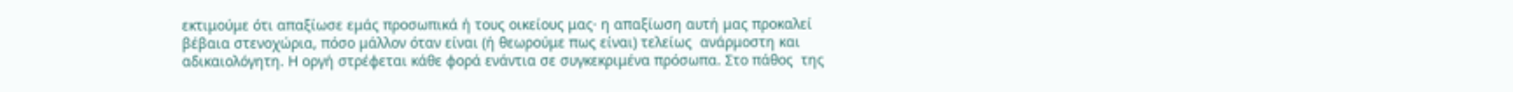εκτιμούμε ότι απαξίωσε εμάς προσωπικά ή τους οικείους μας· η απαξίωση αυτή μας προκαλεί βέβαια στενοχώρια, πόσο μάλλον όταν είναι (ή θεωρούμε πως είναι) τελείως  ανάρμοστη και αδικαιολόγητη. Η οργή στρέφεται κάθε φορά ενάντια σε συγκεκριμένα πρόσωπα. Στο πάθος  της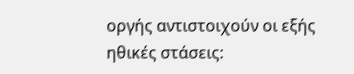οργής αντιστοιχούν οι εξής ηθικές στάσεις: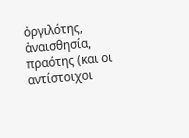ὀργιλότης, ἀναισθησία, πραότης (και οι αντίστοιχοι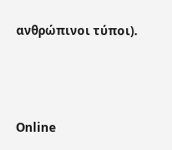ανθρώπινοι τύποι).



Online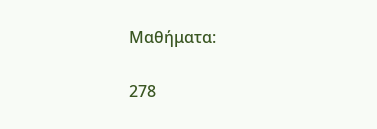Μαθήματα:

278